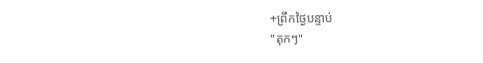+ព្រឹកថ្ងៃបន្ទាប់
"តុកៗ"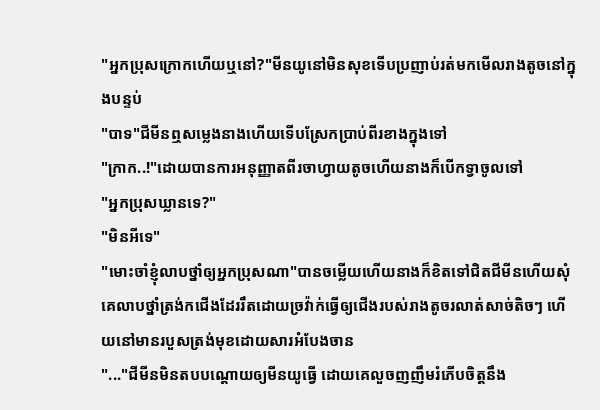"អ្នកប្រុសក្រោកហើយឬនៅ?"មីនយូនៅមិនសុខទើបប្រញាប់រត់មកមើលរាងតូចនៅក្នុងបន្ទប់
"បាទ"ជីមីនឮសម្លេងនាងហើយទើបស្រែកប្រាប់ពីរខាងក្នុងទៅ
"ក្រាក..!"ដោយបានការអនុញ្ញាតពីរចាហ្វាយតូចហើយនាងក៏បើកទ្វាចូលទៅ
"អ្នកប្រុសឃ្លានទេ?"
"មិនអីទេ"
"មោះចាំខ្ញុំលាបថ្នាំឲ្យអ្នកប្រុសណា"បានចម្លើយហើយនាងក៏ខិតទៅជិតជីមីនហើយសុំគេលាបថ្នាំត្រង់កជើងដែររឹតដោយច្រវ៉ាក់ធ្វើឲ្យជើងរបស់រាងតូចរលាត់សាច់តិចៗ ហើយនៅមានរបួសត្រង់មុខដោយសារអំបែងចាន
"..."ជីមីនមិនតបបណ្ដោយឲ្យមីនយូធ្វើ ដោយគេលួចញញឹមរំភើបចិត្តនឹង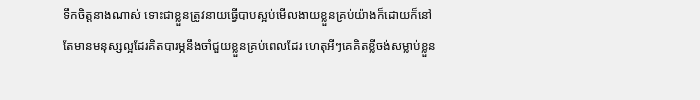ទឹកចិត្តនាងណាស់ ទោះជាខ្លួនត្រូវនាយធ្វើបាបស្អប់មើលងាយខ្លួនគ្រប់យ៉ាងក៏ដោយក៏នៅតែមានមនុស្សល្អដែរគិតបារម្ភនឹងចាំជួយខ្លួនគ្រប់ពេលដែរ ហេតុអីៗគេគិតខ្លីចង់សម្លាប់ខ្លួន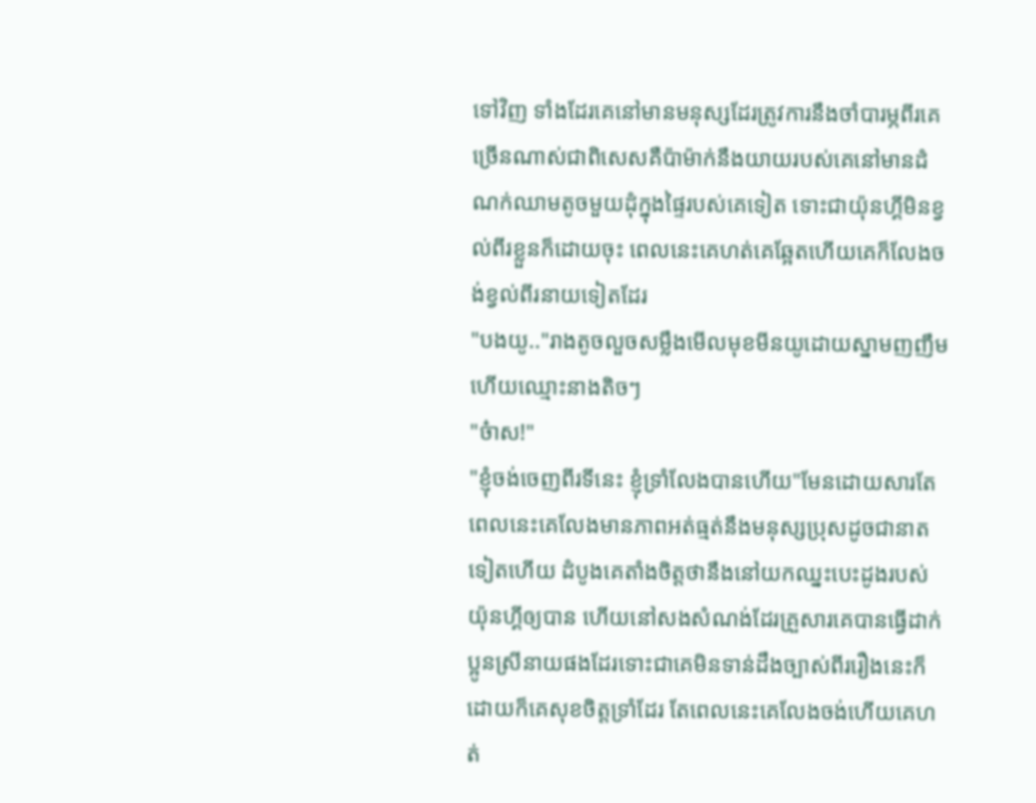ទៅវិញ ទាំងដែរគេនៅមានមនុស្សដែរត្រូវការនឹងចាំបារម្ភពីរគេច្រើនណាស់ជាពិសេសគឺប៉ាម៉ាក់នឹងយាយរបស់គេនៅមានដំណក់ឈាមតូចមួយដុំក្នុងផ្ទៃរបស់គេទៀត ទោះជាយ៉ុនហ្គីមិនខ្វល់ពីរខ្លួនក៏ដោយចុះ ពេលនេះគេហត់គេឆ្អែតហើយគេក៏លែងចង់ខ្វល់ពីរនាយទៀតដែរ
"បងយូ.."រាងតូចលួចសម្លឹងមើលមុខមីនយូដោយស្នាមញញឹមហើយឈ្មោះនាងតិចៗ
"ច៎ាស!"
"ខ្ញុំចង់ចេញពីរទីនេះ ខ្ញុំទ្រាំលែងបានហើយ"មែនដោយសារតែពេលនេះគេលែងមានភាពអត់ធ្មត់នឹងមនុស្សប្រុសដូចជានាតទៀតហើយ ដំបូងគេតាំងចិត្តថានឹងនៅយកឈ្នះបេះដូងរបស់យ៉ុនហ្គីឲ្យបាន ហើយនៅសងសំណង់ដែរគ្រួសារគេបានធ្វើដាក់ប្អូនស្រីនាយផងដែរទោះជាគេមិនទាន់ដឹងច្បាស់ពីររឿងនេះក៏ដោយក៏គេសុខចិត្តទ្រាំដែរ តែពេលនេះគេលែងចង់ហើយគេហត់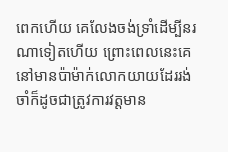ពេកហើយ គេលែងចង់ទ្រាំដើម្បីនរណាទៀតហើយ ព្រោះពេលនេះគេនៅមានប៉ាម៉ាក់លោកយាយដែររង់ចាំក៏ដូចជាត្រូវការវត្តមាន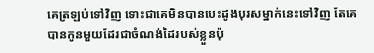គេត្រឡប់ទៅវិញ ទោះជាគេមិនបានបេះដូងបុរសម្នាក់នេះទៅវិញ តែគេបានកូនមួយដែរជាចំណង់ដៃរបស់ខ្លួនប៉ុ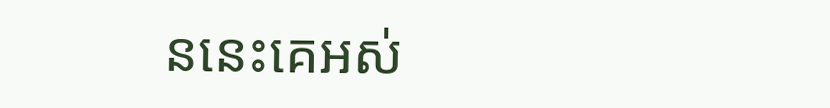ននេះគេអស់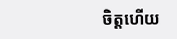ចិត្តហើយ